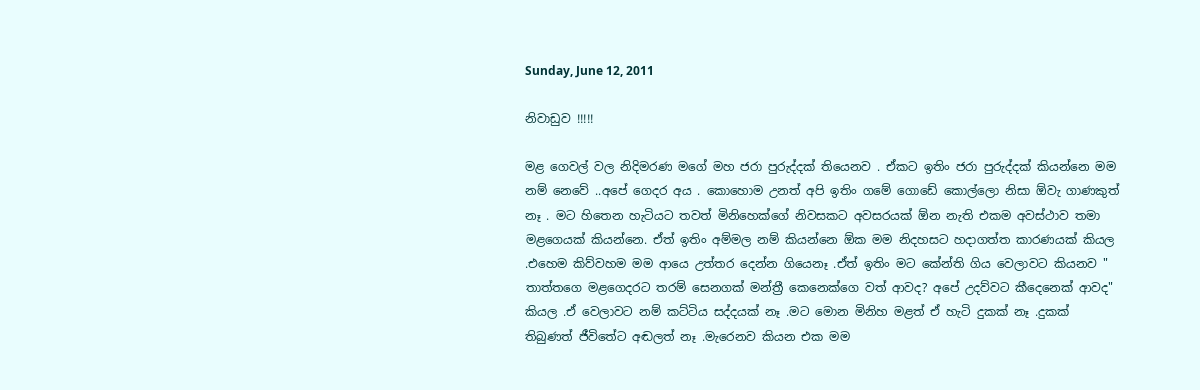Sunday, June 12, 2011

නිවාඩුව !!!!!

මළ ගෙවල් වල නිදිමරණ මගේ මහ ජරා පුරුද්දක් තියෙනව . ඒකට ඉතිං ජරා පුරුද්දක් කියන්නෙ මම නම් නෙවේ ..අපේ ගෙදර අය . කොහොම උනත් අපි ඉතිං ගමේ ගොඩේ කොල්ලො නිසා ඕවැ ගාණකුත් නෑ . මට හිතෙන හැටියට තවත් මිනිහෙක්ගේ නිවසකට අවසරයක් ඕන නැති එකම අවස්ථාව තමා මළගෙයක් කියන්නෙ. ඒත් ඉතිං අම්මල නම් කියන්නෙ ඕක මම නිදහසට හදාගත්ත කාරණයක් කියල .එහෙම කිව්වහම මම ආයෙ උත්තර දෙන්න ගියෙනෑ .ඒත් ඉතිං මට කේන්ති ගිය වෙලාවට කියනව " තාත්තගෙ මළගෙදරට තරම් සෙනගක් මන්ත්‍රී කෙනෙක්ගෙ වත් ආවද? අපේ උදව්වට කීදෙනෙක් ආවද" කියල .ඒ වෙලාවට නම් කට්ටිය සද්දයක් නෑ .මට මොන මිනිහ මළත් ඒ හැටි දුකක් නෑ .දුකක් තිබුණත් ජීවිතේට අඬලත් නෑ .මැරෙනව කියන එක මම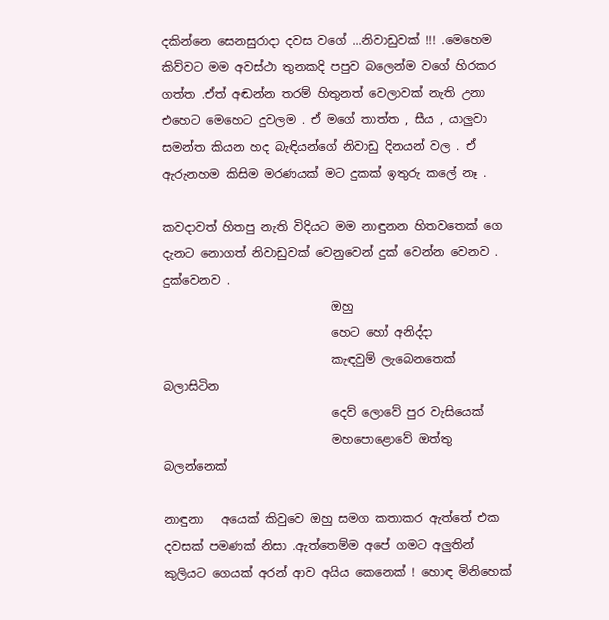දකින්නෙ සෙනසුරාදා දවස වගේ ...නිවාඩුවක් !!! .මෙහෙම කිව්වට මම අවස්ථා තුනකදි පපුව බලෙන්ම වගේ හිරකර ගත්ත .ඒත් අඬන්න තරම් හිතුනත් වෙලාවක් නැති උනා එහෙට මෙහෙට දුවලම . ඒ මගේ තාත්ත , සීය , යාලුවා සමන්ත කියන හද බැඳියන්ගේ නිවාඩු දිනයන් වල . ඒ ඇරුනහම කිසිම මරණයක් මට දුකක් ඉතුරු කලේ නෑ .

කවදාවත් හිතපු නැති විදියට මම නාඳුනන හිතවතෙක් ගෙ දැනට නොගත් නිවාඩුවක් වෙනුවෙන් දුක් වෙන්න වෙනව . දුක්වෙනව .
                            ඔහු
                            හෙට හෝ අනිද්දා
                            කැඳවුම් ලැබෙනතෙක් බලාසිටින
                            දෙව් ලොවේ පුර වැසියෙක්
                            මහපොළොවේ ඔත්තු බලන්නෙක්

නාඳුනා   අයෙක් කිවුවෙ ඔහු සමග කතාකර ඇත්තේ එක දවසක් පමණක් නිසා .ඇත්තෙම්ම අපේ ගමට අලුතින් කුලියට ගෙයක් අරන් ආව අයිය කෙනෙක් ! හොඳ මිනිහෙක්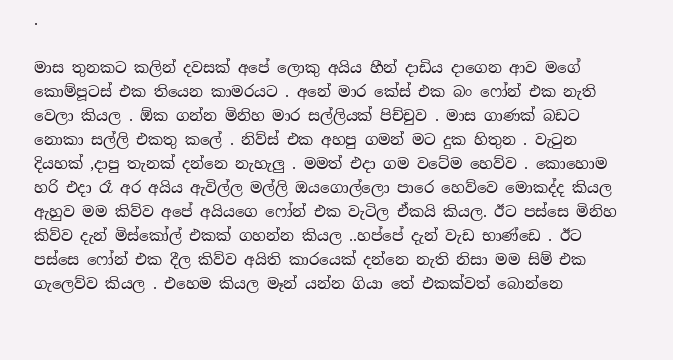.

මාස තුනකට කලින් දවසක් අපේ ලොකු අයිය හීන් දාඩිය දාගෙන ආව මගේ කොම්පූටස් එක තියෙන කාමරයට . අනේ මාර කේස් එක බං ෆෝන් එක නැති වෙලා කියල . ඕක ගන්න මිනිහ මාර සල්ලියක් පිච්චුව . මාස ගාණක් බඩට නොකා සල්ලි එකතු කලේ . නිව්ස් එක අහපු ගමන් මට දුක හිතුන . වැ‍ටුන දියහක් ,දාපු තැනක් දන්නෙ නැහැලු . මමත් එදා ගම වටේම හෙව්ව . කොහොම හරි එදා රෑ අර අයිය ඇවිල්ල මල්ලි ඔයගොල්ලො පාරෙ හෙව්වෙ මොකද්ද කියල ඇහුව මම කිව්ව අපේ අයියගෙ ෆෝන් එක වැටිල ඒකයි කියල. ඊට පස්සෙ මිනිහ කිව්ව දැන් මිස්කෝල් එකක් ගහන්න කියල ..හප්පේ දැන් වැඩ භාණ්ඩෙ . ඊට පස්සෙ ෆෝන් එක දීල කිව්ව අයිති කාරයෙක් දන්නෙ නැති නිසා මම සිම් එක ගැලෙව්ව කියල . එහෙම කියල මෑන් යන්න ගියා තේ එකක්වත් බොන්නෙ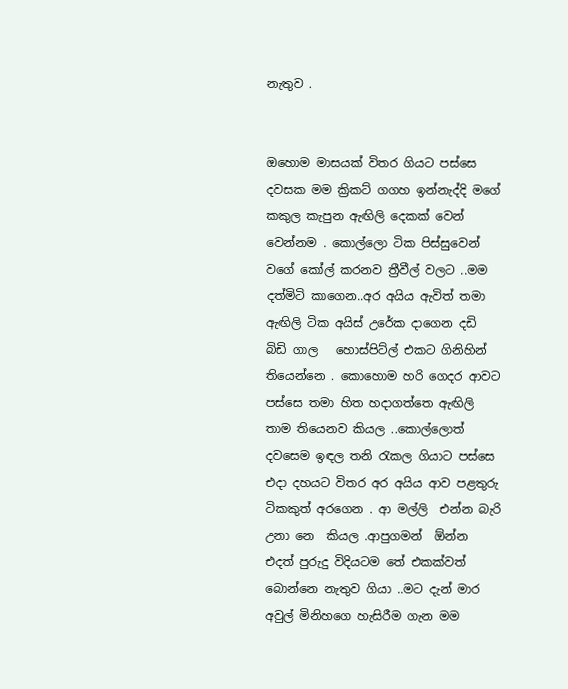නැතුව .


ඔහොම මාසයක් විතර ගියට පස්සෙ දවසක මම ක්‍රිකට් ගගහ ඉන්නැද්දි මගේ
කකුල කැපුන ඇඟිලි දෙකක් වෙන් වෙන්නම . කොල්ලො ටික පිස්සුවෙන් වගේ කෝල් කරනව ත්‍රීවීල් වලට ..මම දත්මිටි කාගෙන..අර අයිය ඇවිත් තමා ඇඟිලි ටික අයිස් උරේක දාගෙන දඩි බිඩි ගාල   හොස්පිට්ල් එකට ගිනිහින් තියෙන්නෙ . කොහොම හරි ගෙදර ආවට පස්සෙ තමා හිත හදාගත්තෙ ඇඟිලි තාම තියෙනව කියල ..කොල්ලොත් දවසෙම ඉඳල තනි ‍රැකල ගියාට පස්සෙ එදා දහයට විතර අර අයිය ආව පළතුරු ටිකකුත් අරගෙන . ආ මල්ලි  එන්න බැරි උනා නෙ  කියල .ආපුගමන්  ඕන්න එදත් පුරුදු විදියටම තේ එකක්වත් බොන්නෙ නැතුව ගියා ..මට දැන් මාර අවුල් මිනිහගෙ හැසිරීම ගැන මම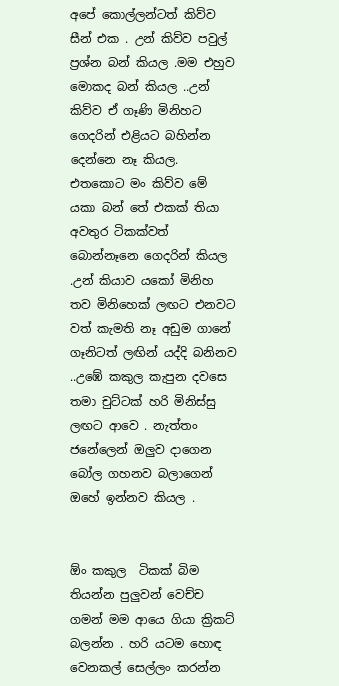අපේ කොල්ලන්ටත් කිව්ව සීන් එක . උන් කිව්ව පවුල් ප්‍රශ්න බන් කියල .මම එහුව මොකද බන් කියල ..උන් කිව්ව ඒ ගෑණි මිනිහට ගෙදරින් එළියට බහින්න දෙන්නෙ නෑ කියල.  එතකොට මං කිව්ව මේ යකා බන් තේ එකක් තියා අවතුර ටිකක්වත් බොන්නෑනෙ ගෙදරින් කියල .උන් කියාව යකෝ මිනිහ තව මිනිහෙක් ලඟට එනවට වත් කැමති නෑ අඩුම ගානේ ගෑනිටත් ලඟින් යද්දි බනිනව ..උඹේ කකුල කැපුන දවසෙ තමා චුට්ටක් හරි මිනිස්සු ලඟට ආවෙ . නැත්තං ජනේලෙන් ඔලුව දාගෙන බෝල ගහනව බලාගෙන් ඔහේ ඉන්නව කියල .


ඕං කකුල  ටිකක් බිම තියන්න පුලුවන් වෙච්ච ගමන් මම ආයෙ ගියා ක්‍රිකට් බලන්න . හරි යටම හොඳ වෙනකල් සෙල්ලං කරන්න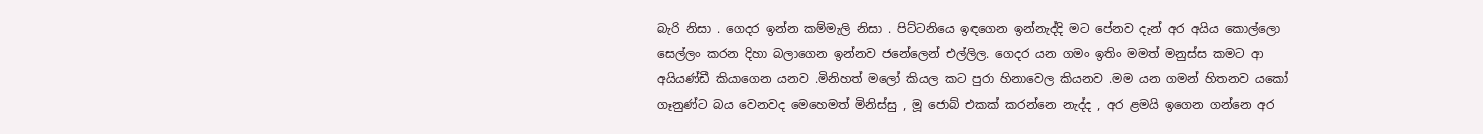බැරි නිසා . ගෙදර ඉන්න කම්මැලි නිසා . පිට්ටනියෙ ඉඳගෙන ඉන්නැද්දි මට පේනව දැන් අර අයිය කොල්ලො සෙල්ලං කරන දිහා බලාගෙන ඉන්නව ජනේලෙන් එල්ලිල. ගෙදර යන ගමං ඉතිං මමත් මනුස්ස කමට ආ අයියණ්ඩී කියාගෙන යනව .මිනිහත් මලෝ කියල කට පුරා හිනාවෙල කියනව .මම යන ගමන් හිතනව යකෝ  ගෑනුණ්ට බය වෙනවද මෙහෙමත් මිනිස්සු , මූ ජොබ් එකක් කරන්නෙ නැද්ද , අර ළමයි ඉගෙන ගන්නෙ අර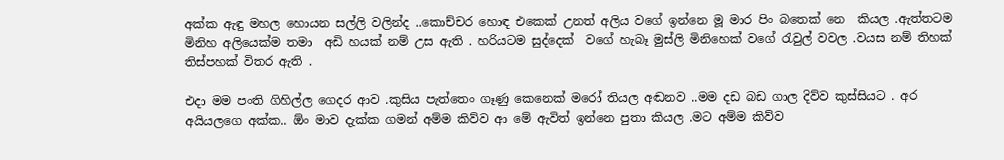අක්ක ඇඳු මහල හොයන සල්ලි වලින්ද ..කොච්චර හොඳ එකෙක් උනත් අලිය වගේ ඉන්නෙ මූ මාර පිං බතෙක් නෙ  කියල .ඇත්තටම මිනිහ අලියෙක්ම තමා  අඩි හයක් නම් උස ඇති . හරියටම සුද්දෙක්  වගේ හැබෑ මුස්ලි මිනිහෙක් වගේ ‍රැවුල් වවල .වයස නම් තිහක් තිස්පහක් විතර ඇති .

එදා මම පංති ගිහිල්ල ගෙදර ආව .කුසිය පැත්තෙං ගෑණු කෙනෙක් මරෝ තියල අඬනව ..මම දඩ බඩ ගාල දිව්ව කුස්සියට . අර අයියලගෙ අක්ක.. ඕං මාව දැක්ක ගමන් අම්ම කිව්ව ආ මේ ඇවිත් ඉන්නෙ පුතා කියල .මට අම්ම කිව්ව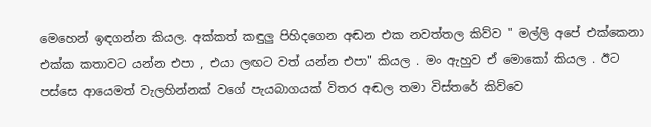මෙහෙන් ඉඳගන්න කියල. අක්කත් කඳුලු පිහිදගෙන අඬන එක නවත්තල කිව්ව " මල්ලි අපේ එක්කෙනා එක්ක කතාවට යන්න එපා , එයා ලඟට වත් යන්න එපා" කියල . මං ඇහුව ඒ මොකෝ කියල . ඊට පස්සෙ ආයෙමත් වැලහින්නක් වගේ පැයබාගයක් විතර අඬල තමා විස්තරේ කිව්වෙ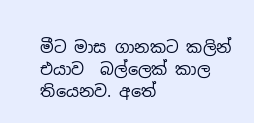මීට මාස ගානකට කලින් එයාව  බල්ලෙක් කාල තියෙනව. අතේ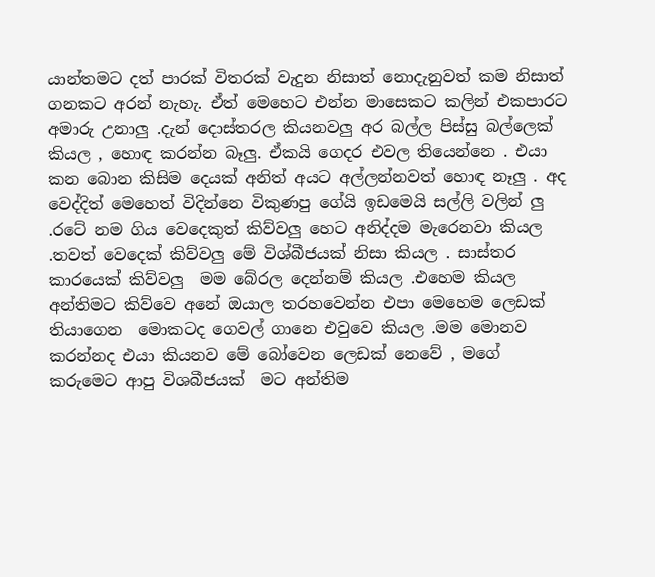යාන්තමට දත් පාරක් විතරක් වැදුන නිසාත් නොදැනුවත් කම නිසාත් ගනකට අරන් නැහැ. ඒත් මෙහෙට එන්න මාසෙකට කලින් එකපාරට අමාරු උනාලු .දැන් දොස්තරල කියනවලු අර බල්ල පිස්සු බල්ලෙක් කියල , හොඳ කරන්න බෑලු. ඒකයි ගෙදර එවල තියෙන්නෙ . එයා කන බොන කිසිම දෙයක් අනිත් අයට අල්ලන්නවත් හොඳ නෑලු . අද වෙද්දිත් මෙහෙත් විදින්නෙ විකුණපු ගේයි ඉඩමෙයි සල්ලි වලින් ලු .රටේ නම ගිය වෙදෙකුත් කිව්වලු හෙට අනිද්දම මැරෙනවා කියල .තවත් වෙදෙක් කිව්වලු මේ විශ්බීජයක් නිසා කියල . සාස්තර කාරයෙක් කිව්වලු  මම බේරල දෙන්නම් කියල .එහෙම කියල අන්තිමට කිව්වෙ අනේ ඔයාල තරහවෙන්න එපා මෙහෙම ලෙඩක් තියාගෙන  මොකටද ගෙවල් ගානෙ එවුවෙ කියල .මම මොනව කරන්නද එයා කියනව මේ බෝවෙන ලෙඩක් නෙවේ , මගේ කරුමෙට ආපු විශබීජයක්  මට අන්තිම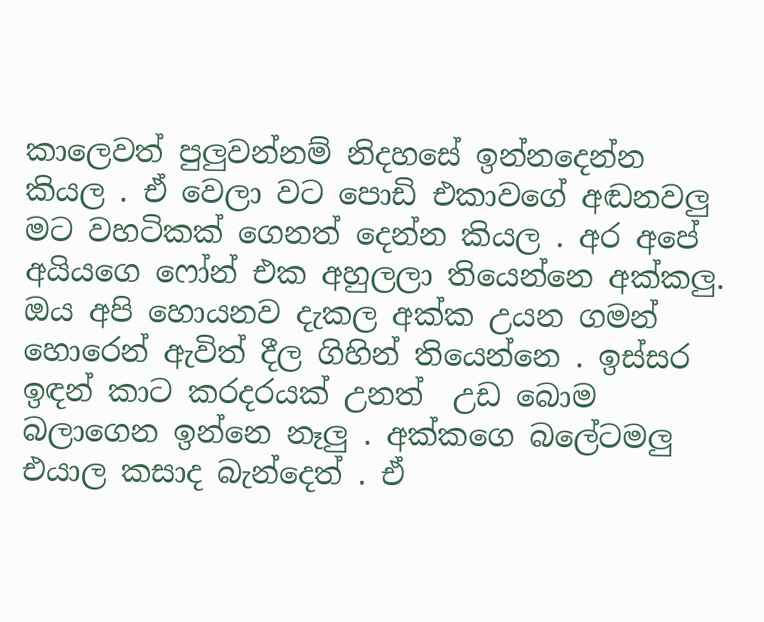කාලෙවත් පුලුවන්නම් නිදහසේ ඉන්නදෙන්න කියල . ඒ වෙලා වට පොඩි එකාවගේ අඬනවලු  මට වහටිකක් ගෙනත් දෙන්න කියල . අර අපේ අයියගෙ ෆෝන් එක අහුලලා තියෙන්නෙ අක්කලු. ඔය අපි හොයනව දැකල අක්ක උයන ගමන් හොරෙන් ඇවිත් දීල ගිහින් තියෙන්නෙ . ඉස්සර ඉඳන් කාට කරදරයක් උනත්  උඩ බොම බලාගෙන ඉන්නෙ නෑලු . අක්කගෙ බලේටමලු එයාල කසාද බැන්දෙත් . ඒ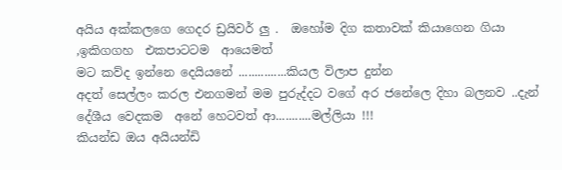අයිය අක්කලගෙ ගෙදර ඩ්‍රයිවර් ලු .  ඔහෝම දිග කතාවක් කියාගෙන ගියා  ,ඉකිගගහ  එකපාටටම  ආයෙමත්
මට කව්ද ඉන්නෙ දෙයියනේ ...............කියල විලාප දුන්න
අදත් සෙල්ලං කරල එනගමන් මම පුරුද්දට වගේ අර ජනේලෙ දිහා බලනව ..දැන් දේශීය වෙදකම  අනේ හෙටවත් ආ...........මල්ලියා !!!
කියන්ඩ ඔය අයියන්ඩි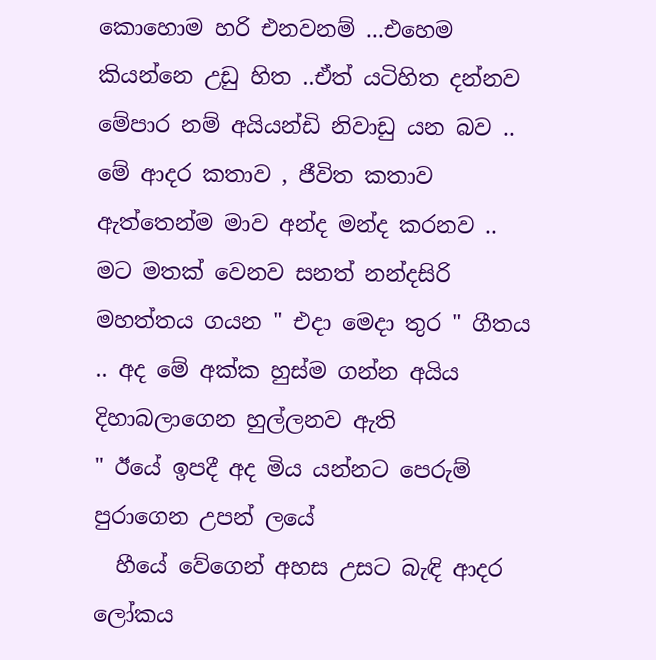කොහොම හරි එනවනම් ...එහෙම කියන්නෙ උඩු හිත ..ඒත් යටිහිත දන්නව  මේපාර නම් අයියන්ඩි නිවාඩු යන බව ..
මේ ආදර කතාව , ජීවිත කතාව ඇත්තෙන්ම මාව අන්ද මන්ද කරනව ..
මට මතක් වෙනව සනත් නන්දසිරි මහත්තය ගයන " එදා මෙදා තුර " ගීතය .. අද මේ අක්ක හුස්ම ගන්න අයිය දිහාබලාගෙන හුල්ලනව ඇති
" ඊයේ ඉපදී අද මිය යන්නට පෙරුම් පුරාගෙන උපන් ලයේ
  හීයේ වේගෙන් අහස උසට බැඳි ආදර ලෝකය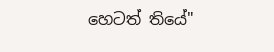හෙටත් තියේ"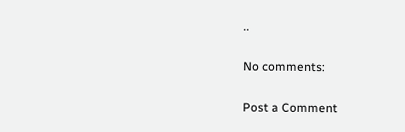..

No comments:

Post a Comment